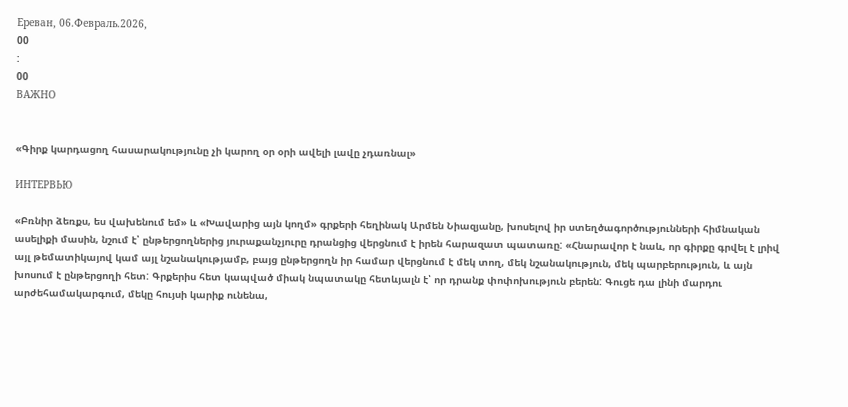Ереван, 06.Февраль.2026,
00
:
00
ВАЖНО


«Գիրք կարդացող հասարակությունը չի կարող օր օրի ավելի լավը չդառնալ»

ИНТЕРВЬЮ

«Բռնիր ձեռքս, ես վախենում եմ» և «Խավարից այն կողմ» գրքերի հեղինակ Արմեն Նիազյանը, խոսելով իր ստեղծագործությունների հիմնական ասելիքի մասին, նշում է՝ ընթերցողներից յուրաքանչյուրը դրանցից վերցնում է իրեն հարազատ պատառը: «Հնարավոր է նաև, որ գիրքը գրվել է լրիվ այլ թեմատիկայով կամ այլ նշանակությամբ, բայց ընթերցողն իր համար վերցնում է մեկ տող, մեկ նշանակություն, մեկ պարբերություն, և այն խոսում է ընթերցողի հետ: Գրքերիս հետ կապված միակ նպատակը հետևյալն է՝ որ դրանք փոփոխություն բերեն: Գուցե դա լինի մարդու արժեհամակարգում, մեկը հույսի կարիք ունենա,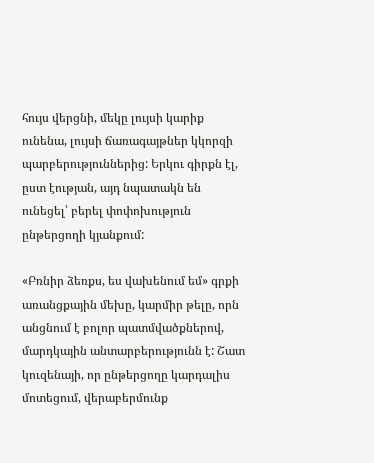հույս վերցնի, մեկը լույսի կարիք ունենա, լույսի ճառագայթներ կկորզի պարբերություններից: Երկու գիրքն էլ, ըստ էության, այդ նպատակն են ունեցել՝ բերել փոփոխություն ընթերցողի կյանքում:

«Բռնիր ձեռքս, ես վախենում եմ» գրքի առանցքային մեխը, կարմիր թելը, որն անցնում է բոլոր պատմվածքներով, մարդկային անտարբերությունն է: Շատ կուզենայի, որ ընթերցողը կարդալիս մոտեցում, վերաբերմունք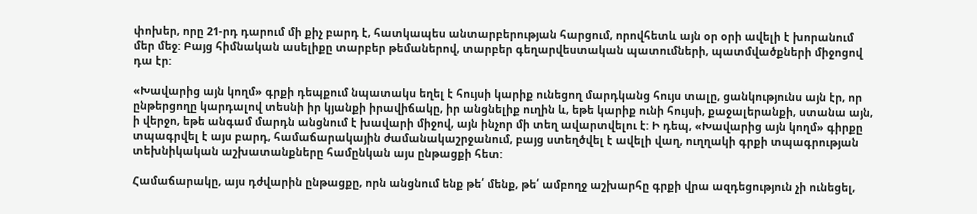փոխեր, որը 21-րդ դարում մի քիչ բարդ է, հատկապես անտարբերության հարցում, որովհետև այն օր օրի ավելի է խորանում մեր մեջ: Բայց հիմնական ասելիքը տարբեր թեմաներով, տարբեր գեղարվեստական պատումների, պատմվածքների միջոցով դա էր:

«Խավարից այն կողմ» գրքի դեպքում նպատակս եղել է հույսի կարիք ունեցող մարդկանց հույս տալը, ցանկությունս այն էր, որ ընթերցողը կարդալով տեսնի իր կյանքի իրավիճակը, իր անցնելիք ուղին և, եթե կարիք ունի հույսի, քաջալերանքի, ստանա այն, ի վերջո, եթե անգամ մարդն անցնում է խավարի միջով, այն ինչոր մի տեղ ավարտվելու է: Ի դեպ, «Խավարից այն կողմ» գիրքը տպագրվել է այս բարդ, համաճարակային ժամանակաշրջանում, բայց ստեղծվել է ավելի վաղ, ուղղակի գրքի տպագրության տեխնիկական աշխատանքները համընկան այս ընթացքի հետ:

Համաճարակը, այս դժվարին ընթացքը, որն անցնում ենք թե՛ մենք, թե՛ ամբողջ աշխարհը գրքի վրա ազդեցություն չի ունեցել,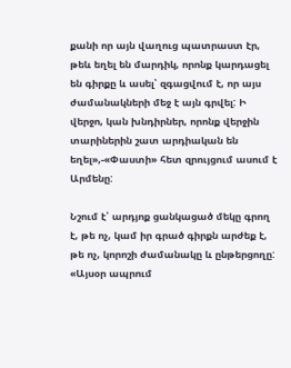քանի որ այն վաղուց պատրաստ էր, թեև եղել են մարդիկ, որոնք կարդացել են գիրքը և ասել՝ զգացվում է, որ այս ժամանակների մեջ է այն գրվել: Ի վերջո, կան խնդիրներ, որոնք վերջին տարիներին շատ արդիական են եղել»,-«Փաստի» հետ զրույցում ասում է Արմենը:

Նշում է՝ արդյոք ցանկացած մեկը գրող է, թե ոչ, կամ իր գրած գիրքն արժեք է, թե ոչ, կորոշի ժամանակը և ընթերցողը: «Այսօր ապրում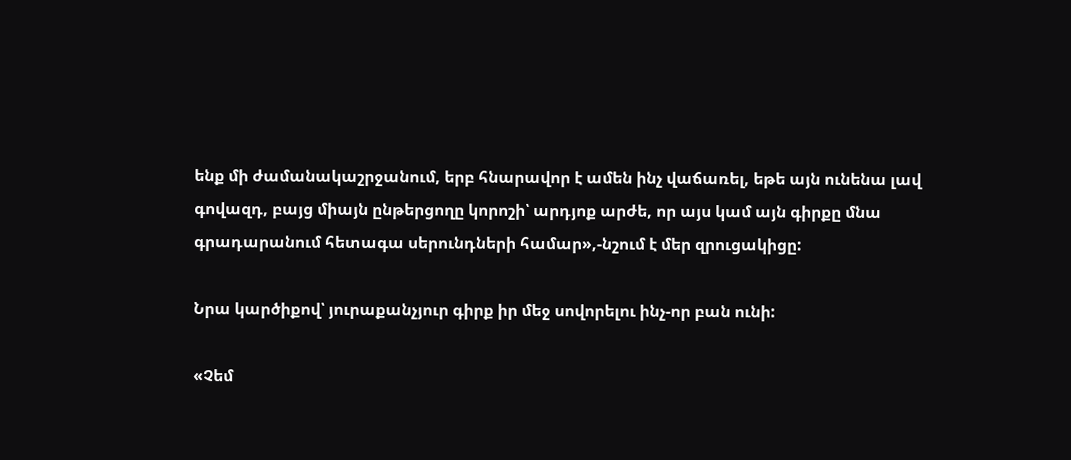ենք մի ժամանակաշրջանում, երբ հնարավոր է ամեն ինչ վաճառել, եթե այն ունենա լավ գովազդ, բայց միայն ընթերցողը կորոշի՝ արդյոք արժե, որ այս կամ այն գիրքը մնա գրադարանում հետագա սերունդների համար»,-նշում է մեր զրուցակիցը:

Նրա կարծիքով՝ յուրաքանչյուր գիրք իր մեջ սովորելու ինչ-որ բան ունի:

«Չեմ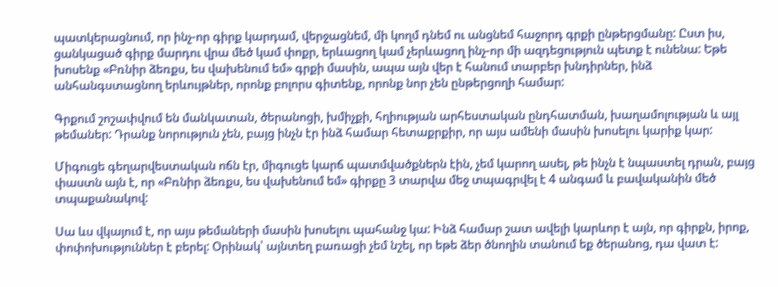պատկերացնում, որ ինչ-որ գիրք կարդամ, վերջացնեմ, մի կողմ դնեմ ու անցնեմ հաջորդ գրքի ընթերցմանը: Ըստ իս, ցանկացած գիրք մարդու վրա մեծ կամ փոքր, երևացող կամ չերևացող ինչ-որ մի ազդեցություն պետք է ունենա: Եթե խոսենք «Բռնիր ձեռքս, ես վախենում եմ» գրքի մասին, ապա այն վեր է հանում տարբեր խնդիրներ, ինձ անհանգստացնող երևույթներ, որոնք բոլորս գիտենք, որոնք նոր չեն ընթերցողի համար:

Գրքում շոշափվում են մանկատան, ծերանոցի, խմիչքի, հղիության արհեստական ընդհատման, խաղամոլության և այլ թեմաներ: Դրանք նորություն չեն, բայց ինչն էր ինձ համար հետաքրքիր, որ այս ամենի մասին խոսելու կարիք կար:

Միգուցե գեղարվեստական ոճն էր, միգուցե կարճ պատմվածքներն էին, չեմ կարող ասել, թե ինչն է նպաստել դրան, բայց փաստն այն է, որ «Բռնիր ձեռքս, ես վախենում եմ» գիրքը 3 տարվա մեջ տպագրվել է 4 անգամ և բավականին մեծ տպաքանակով:

Սա ևս վկայում է, որ այս թեմաների մասին խոսելու պահանջ կա: Ինձ համար շատ ավելի կարևոր է այն, որ գիրքն, իրոք, փոփոխություններ է բերել: Օրինակ՝ այնտեղ բառացի չեմ նշել, որ եթե ձեր ծնողին տանում եք ծերանոց, դա վատ է: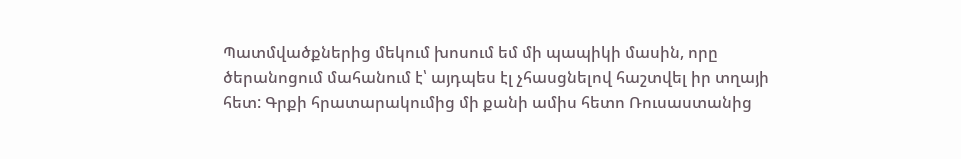Պատմվածքներից մեկում խոսում եմ մի պապիկի մասին, որը ծերանոցում մահանում է՝ այդպես էլ չհասցնելով հաշտվել իր տղայի հետ: Գրքի հրատարակումից մի քանի ամիս հետո Ռուսաստանից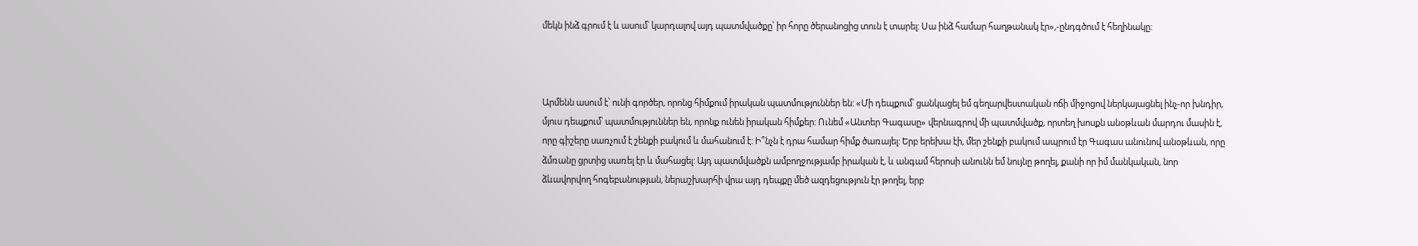մեկն ինձ գրում է և ասում՝ կարդալով այդ պատմվածքը՝ իր հորը ծերանոցից տուն է տարել: Սա ինձ համար հաղթանակ էր»,-ընդգծում է հեղինակը:



Արմենն ասում է՝ ունի գործեր, որոնց հիմքում իրական պատմություններ են: «Մի դեպքում՝ ցանկացել եմ գեղարվեստական ոճի միջոցով ներկայացնել ինչ-որ խնդիր, մյուս դեպքում՝ պատմություններ են, որոնք ունեն իրական հիմքեր: Ունեմ «Անտեր Գագասը» վերնագրով մի պատմվածք, որտեղ խոսքն անօթևան մարդու մասին է, որը գիշերը սառչում է շենքի բակում և մահանում է: Ի՞նչն է դրա համար հիմք ծառայել: Երբ երեխա էի, մեր շենքի բակում ապրում էր Գագաս անունով անօթևան, որը ձմռանը ցրտից սառել էր և մահացել: Այդ պատմվածքն ամբողջությամբ իրական է, և անգամ հերոսի անունն եմ նույնը թողել, քանի որ իմ մանկական, նոր ձևավորվող հոգեբանության, ներաշխարհի վրա այդ դեպքը մեծ ազդեցություն էր թողել, երբ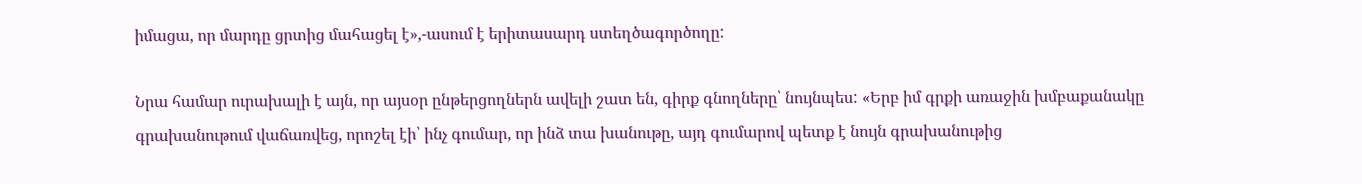իմացա, որ մարդը ցրտից մահացել է»,-ասում է երիտասարդ ստեղծագործողը:

Նրա համար ուրախալի է այն, որ այսօր ընթերցողներն ավելի շատ են, գիրք գնողները՝ նույնպես: «Երբ իմ գրքի առաջին խմբաքանակը գրախանութում վաճառվեց, որոշել էի՝ ինչ գումար, որ ինձ տա խանութը, այդ գումարով պետք է նույն գրախանութից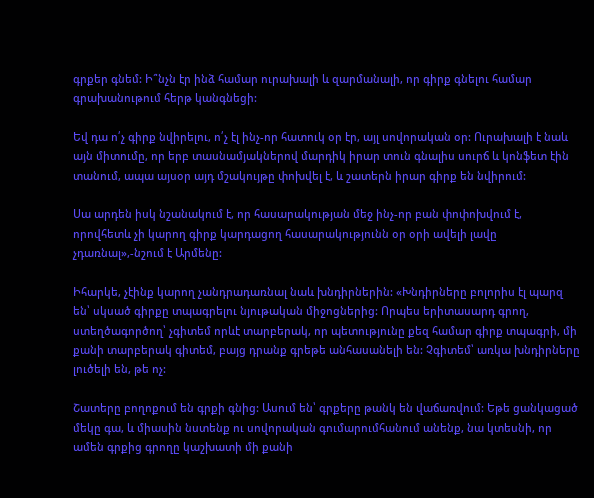գրքեր գնեմ: Ի՞նչն էր ինձ համար ուրախալի և զարմանալի, որ գիրք գնելու համար գրախանութում հերթ կանգնեցի:

Եվ դա ո՛չ գիրք նվիրելու, ո՛չ էլ ինչ-որ հատուկ օր էր, այլ սովորական օր: Ուրախալի է նաև այն միտումը, որ երբ տասնամյակներով մարդիկ իրար տուն գնալիս սուրճ և կոնֆետ էին տանում, ապա այսօր այդ մշակույթը փոխվել է, և շատերն իրար գիրք են նվիրում:

Սա արդեն իսկ նշանակում է, որ հասարակության մեջ ինչ-որ բան փոփոխվում է, որովհետև չի կարող գիրք կարդացող հասարակությունն օր օրի ավելի լավը չդառնալ»,-նշում է Արմենը:

Իհարկե, չէինք կարող չանդրադառնալ նաև խնդիրներին: «Խնդիրները բոլորիս էլ պարզ են՝ սկսած գիրքը տպագրելու նյութական միջոցներից: Որպես երիտասարդ գրող, ստեղծագործող՝ չգիտեմ որևէ տարբերակ, որ պետությունը քեզ համար գիրք տպագրի, մի քանի տարբերակ գիտեմ, բայց դրանք գրեթե անհասանելի են: Չգիտեմ՝ առկա խնդիրները լուծելի են, թե ոչ:

Շատերը բողոքում են գրքի գնից: Ասում են՝ գրքերը թանկ են վաճառվում: Եթե ցանկացած մեկը գա, և միասին նստենք ու սովորական գումարումհանում անենք, նա կտեսնի, որ ամեն գրքից գրողը կաշխատի մի քանի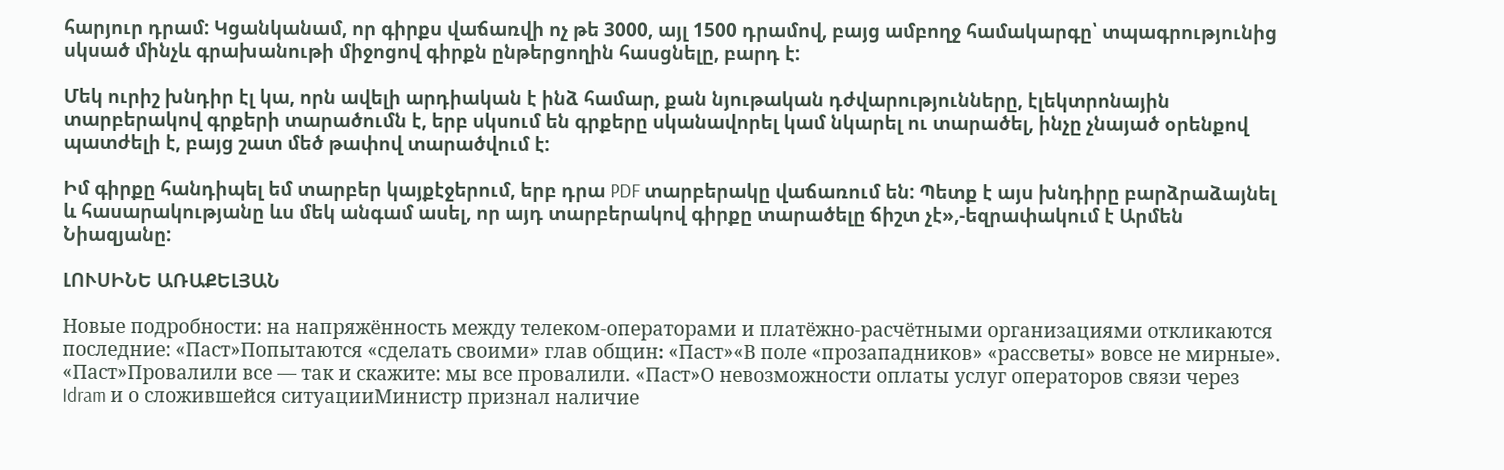հարյուր դրամ: Կցանկանամ, որ գիրքս վաճառվի ոչ թե 3000, այլ 1500 դրամով, բայց ամբողջ համակարգը՝ տպագրությունից սկսած մինչև գրախանութի միջոցով գիրքն ընթերցողին հասցնելը, բարդ է:

Մեկ ուրիշ խնդիր էլ կա, որն ավելի արդիական է ինձ համար, քան նյութական դժվարությունները, էլեկտրոնային տարբերակով գրքերի տարածումն է, երբ սկսում են գրքերը սկանավորել կամ նկարել ու տարածել, ինչը չնայած օրենքով պատժելի է, բայց շատ մեծ թափով տարածվում է:

Իմ գիրքը հանդիպել եմ տարբեր կայքէջերում, երբ դրա PDF տարբերակը վաճառում են: Պետք է այս խնդիրը բարձրաձայնել և հասարակությանը ևս մեկ անգամ ասել, որ այդ տարբերակով գիրքը տարածելը ճիշտ չէ»,-եզրափակում է Արմեն Նիազյանը:

ԼՈՒՍԻՆԵ ԱՌԱՔԵԼՅԱՆ

Новые подробности: на напряжённость между телеком-операторами и платёжно-расчётными организациями откликаются последние: «Паст»Попытаются «сделать своими» глав общин։ «Паст»«В поле «прозападников» «рассветы» вовсе не мирные». «Паст»Провалили все — так и скажите: мы все провалили. «Паст»О невозможности оплаты услуг операторов связи через Idram и о сложившейся ситуацииМинистр признал наличие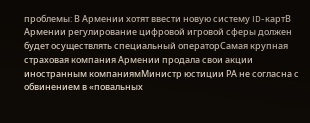проблемы: В Армении хотят ввести новую систему ID-картВ Армении регулирование цифровой игровой сферы должен будет осуществлять специальный операторСамая крупная страховая компания Армении продала свои акции иностранным компаниямМинистр юстиции РА не согласна с обвинением в «повальных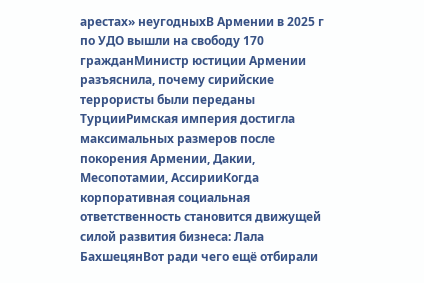арестах» неугодныхВ Армении в 2025 г по УДО вышли на свободу 170 гражданМинистр юстиции Армении разъяснила, почему сирийские террористы были переданы ТурцииРимская империя достигла максимальных размеров после покорения Армении, Дакии, Месопотамии, АссирииКогда корпоративная социальная ответственность становится движущей силой развития бизнеса: Лала БахшецянВот ради чего ещё отбирали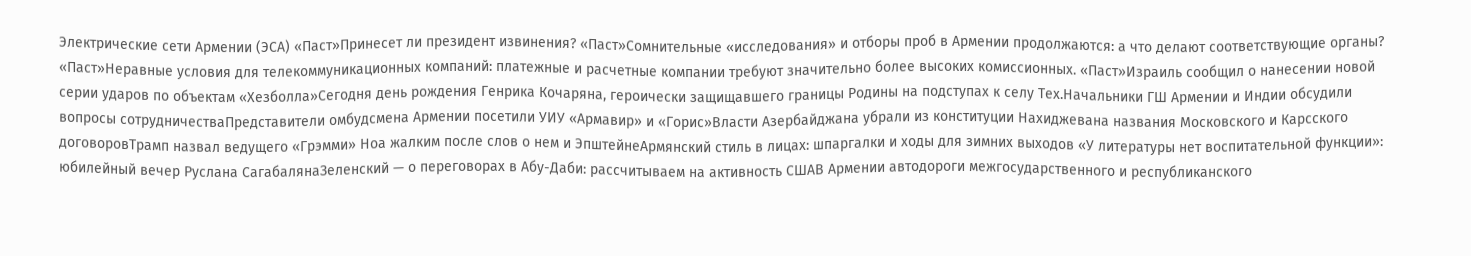Электрические сети Армении (ЭСА) «Паст»Принесет ли президент извинения? «Паст»Сомнительные «исследования» и отборы проб в Армении продолжаются: а что делают соответствующие органы? «Паст»Неравные условия для телекоммуникационных компаний: платежные и расчетные компании требуют значительно более высоких комиссионных. «Паст»Израиль сообщил о нанесении новой серии ударов по объектам «Хезболла»Сегодня день рождения Генрика Кочаряна, героически защищавшего границы Родины на подступах к селу Тех.Начальники ГШ Армении и Индии обсудили вопросы сотрудничестваПредставители омбудсмена Армении посетили УИУ «Армавир» и «Горис»Власти Азербайджана убрали из конституции Нахиджевана названия Московского и Карсского договоровТрамп назвал ведущего «Грэмми» Ноа жалким после слов о нем и ЭпштейнеАрмянский стиль в лицах: шпаргалки и ходы для зимних выходов «У литературы нет воспитательной функции»: юбилейный вечер Руслана СагабалянаЗеленский — о переговорах в Абу-Даби: рассчитываем на активность СШАВ Армении автодороги межгосударственного и республиканского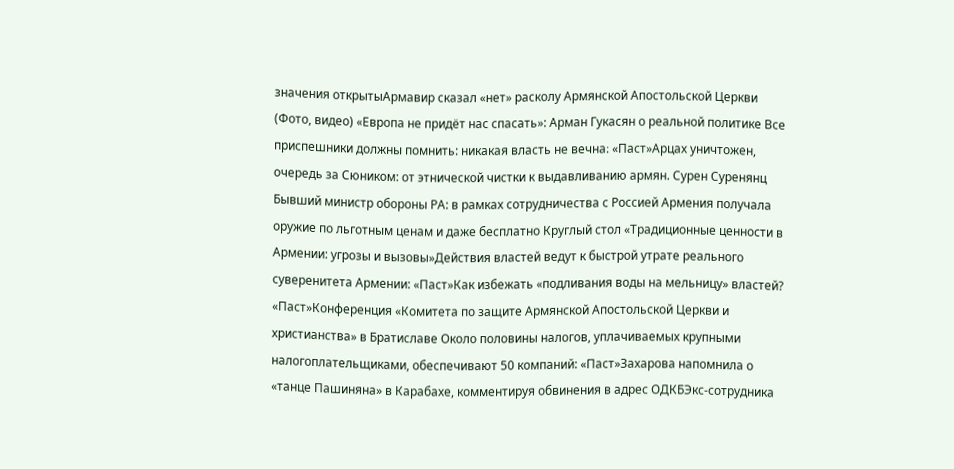значения открытыАрмавир сказал «нет» расколу Армянской Апостольской Церкви (Фото, видео) «Европа не придёт нас спасать»: Арман Гукасян о реальной политике Все приспешники должны помнить: никакая власть не вечна։ «Паст»Арцах уничтожен, очередь за Сюником: от этнической чистки к выдавливанию армян. Сурен Суренянц Бывший министр обороны РА: в рамках сотрудничества с Россией Армения получала оружие по льготным ценам и даже бесплатно Круглый стол «Традиционные ценности в Армении: угрозы и вызовы»Действия властей ведут к быстрой утрате реального суверенитета Армении: «Паст»Как избежать «подливания воды на мельницу» властей? «Паст»Конференция «Комитета по защите Армянской Апостольской Церкви и христианства» в Братиславе Около половины налогов, уплачиваемых крупными налогоплательщиками, обеспечивают 50 компаний: «Паст»Захарова напомнила о «танце Пашиняна» в Карабахе, комментируя обвинения в адрес ОДКБЭкс-сотрудника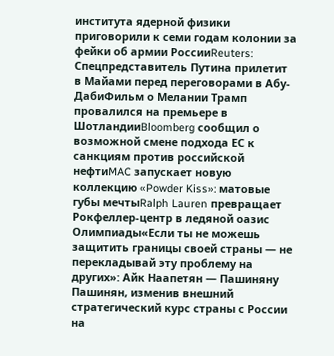института ядерной физики приговорили к семи годам колонии за фейки об армии РоссииReuters: Спецпредставитель Путина прилетит в Майами перед переговорами в Абу-ДабиФильм о Мелании Трамп провалился на премьере в ШотландииBloomberg сообщил о возможной смене подхода ЕС к санкциям против российской нефтиMAC запускает новую коллекцию «Powder Kiss»: матовые губы мечтыRalph Lauren превращает Рокфеллер-центр в ледяной оазис Олимпиады«Если ты не можешь защитить границы своей страны — не перекладывай эту проблему на других»: Айк Наапетян — Пашиняну Пашинян, изменив внешний стратегический курс страны с России на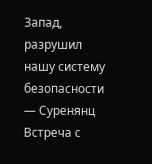Запад, разрушил нашу систему безопасности — Суренянц Встреча с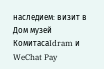наследием: визит в Дом музей КомитасаIdram и WeChat Pay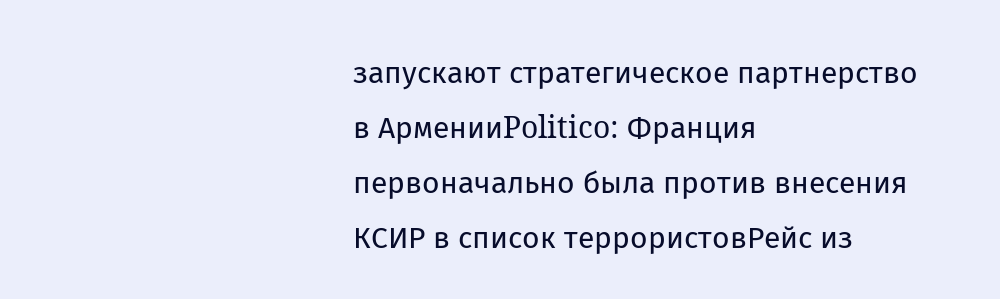запускают стратегическое партнерство в АрменииPolitico: Франция первоначально была против внесения КСИР в список террористовРейс из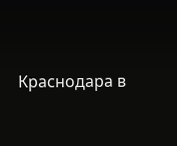Краснодара в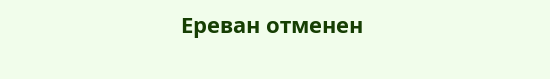Ереван отменен